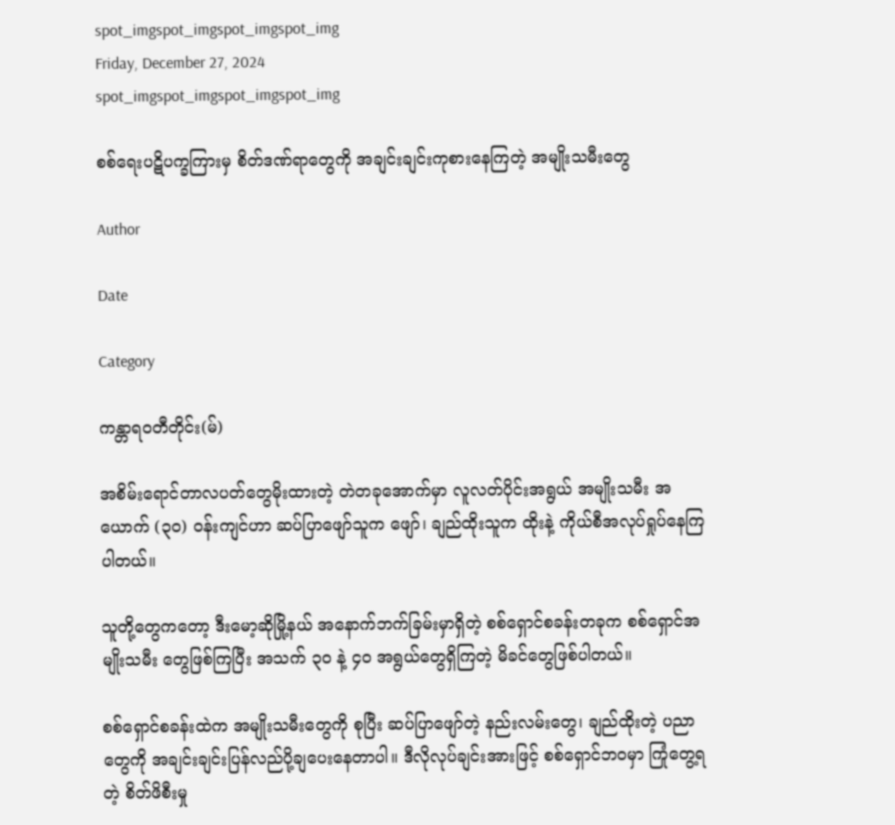spot_imgspot_imgspot_imgspot_img
Friday, December 27, 2024
spot_imgspot_imgspot_imgspot_img

စစ်ရေးပဋိပက္ခကြားမှ စိတ်ဒဏ်ရာတွေကို အချင်းချင်းကုစားနေကြတဲ့ အမျိုးသမီးတွေ

Author

Date

Category

ကန္တာရဝတီတိုင်း(မ်)

အစိမ်းရောင်တာလပတ်တွေမိုးထားတဲ့ တဲတခုအောက်မှာ လူလတ်ပိုင်းအရွယ် အမျိုးသမီး အယောက် (၃၀) ဝန်းကျင်ဟာ ဆပ်ပြာဖျော်သူက ဖျော်၊ ချည်ထိုးသူက ထိုးနဲ့ ကိုယ်စီအလုပ်ရှုပ်နေကြပါတယ်။

သူတို့တွေကတော့ ဒီးမော့ဆိုမြို့နယ် အနောက်ဘက်ခြမ်းမှာရှိတဲ့ စစ်ရှောင်စခန်းတခုက စစ်ရှောင်အမျိုးသမီး တွေဖြစ်ကြပြီး အသက် ၃၀ နဲ့ ၄၀ အရွယ်တွေရှိကြတဲ့ မိခင်တွေဖြစ်ပါတယ်။

စစ်ရှောင်စခန်းထဲက အမျိုးသမီးတွေကို စုပြီး ဆပ်ပြာဖျော်တဲ့ နည်းလမ်းတွေ၊ ချည်ထိုးတဲ့ ပညာတွေကို အချင်းချင်းပြန်လည်ပို့ချပေးနေတာပါ။ ဒီလိုလုပ်ချင်းအားဖြင့် စစ်ရှောင်ဘဝမှာ ကြုံတွေ့ရတဲ့ စိတ်ဖိစီးမှု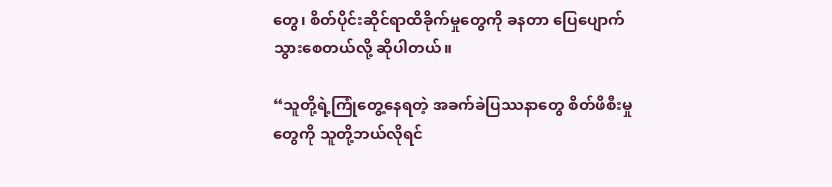တွေ၊ စိတ်ပိုင်းဆိုင်ရာထိခိုက်မှုတွေကို ခနတာ ပြေပျောက်သွားစေတယ်လို့ ဆိုပါတယ်။

“သူတို့ရဲ့ကြုံတွေ့နေရတဲ့ အခက်ခဲပြဿနာတွေ စိတ်ဖိစီးမှုတွေကို သူတို့ဘယ်လိုရင်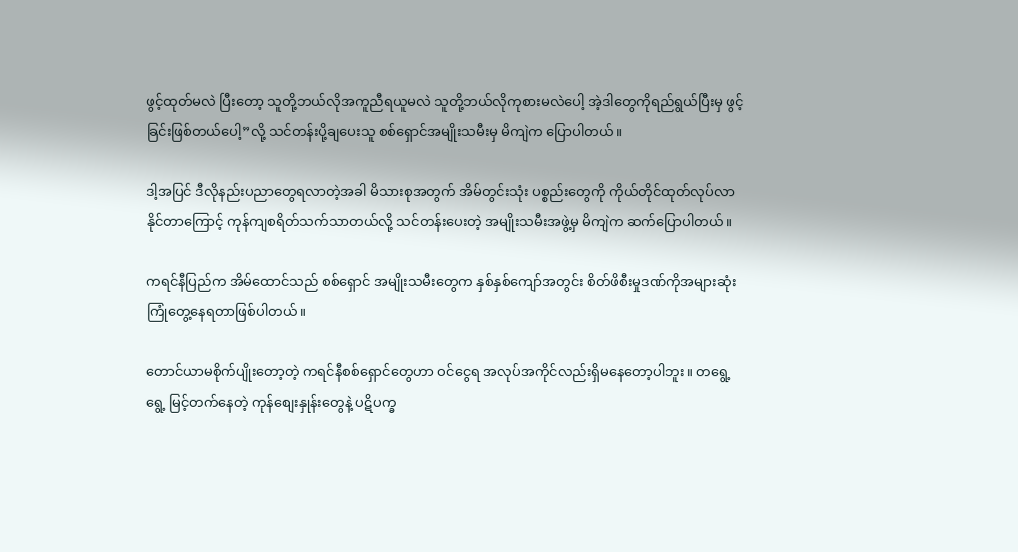ဖွင့်ထုတ်မလဲ ပြီးတော့ သူတို့ဘယ်လိုအကူညီရယူမလဲ သူတို့ဘယ်လိုကုစားမလဲပေါ့ အဲ့ဒါတွေကိုရည်ရွယ်ပြီးမှ ဖွင့်ခြင်းဖြစ်တယ်ပေါ့”လို့ သင်တန်းပို့ချပေးသူ စစ်ရှောင်အမျိုးသမီးမှ မိကျဲက ပြောပါတယ်။

ဒါ့အပြင် ဒီလိုနည်းပညာတွေရလာတဲ့အခါ မိသားစုအတွက် အိမ်တွင်းသုံး ပစ္စည်းတွေကို ကိုယ်တိုင်ထုတ်လုပ်လာနိုင်တာကြောင့် ကုန်ကျစရိတ်သက်သာတယ်လို့ သင်တန်းပေးတဲ့ အမျိုးသမီးအဖွဲ့မှ မိကျဲက ဆက်ပြောပါတယ်။

ကရင်နီပြည်က အိမ်ထောင်သည် စစ်ရှောင် အမျိုးသမီးတွေက နှစ်နှစ်ကျော်အတွင်း စိတ်ဖိစီးမှုဒဏ်ကိုအများဆုံးကြုံတွေ့နေရတာဖြစ်ပါတယ်။

တောင်ယာမစိုက်ပျိုးတော့တဲ့ ကရင်နီစစ်ရှောင်တွေဟာ ဝင်ငွေရ အလုပ်အကိုင်လည်းရှိမနေတော့ပါဘူး။ တရွေ့ရွေ့ မြင့်တက်နေတဲ့ ကုန်စျေးနှုန်းတွေနဲ့ ပဋိပက္ခ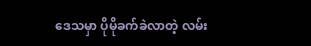ဒေသမှာ ပိုမိုခက်ခဲလာတဲ့ လမ်း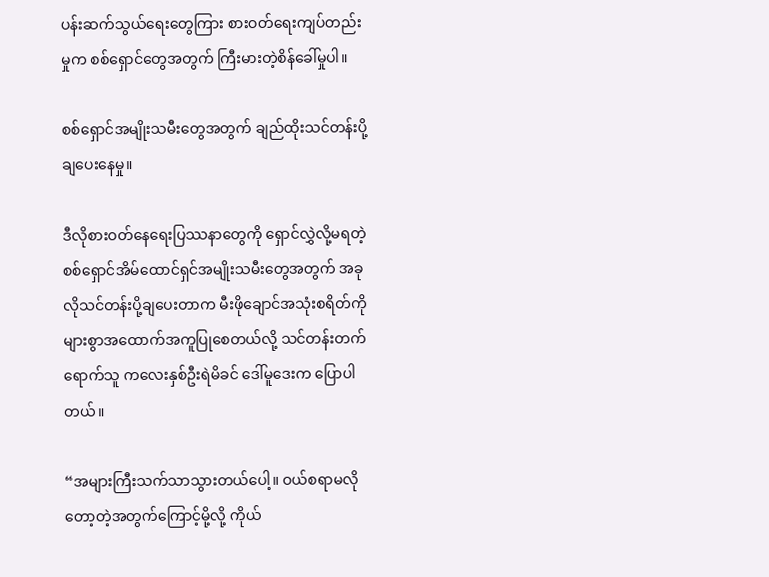ပန်းဆက်သွယ်ရေးတွေကြား စားဝတ်ရေးကျပ်တည်းမှုက စစ်ရှောင်တွေအတွက် ကြီးမားတဲ့စိန်ခေါ်မှုပါ။

စစ်ရှောင်အမျိုးသမီးတွေအတွက် ချည်ထိုးသင်တန်းပို့ချပေးနေမှု။

ဒီလိုစားဝတ်နေရေးပြဿနာတွေကို ရှောင်လွှဲလို့မရတဲ့ စစ်ရှောင်အိမ်ထောင်ရှင်အမျိုးသမီးတွေအတွက် အခုလိုသင်တန်းပို့ချပေးတာက မီးဖိုချောင်အသုံးစရိတ်ကို များစွာအထောက်အကူပြုစေတယ်လို့ သင်တန်းတက်ရောက်သူ ကလေးနှစ်ဦးရဲမိခင် ဒေါ်မူဒေးက ပြောပါတယ်။

“အများကြီးသက်သာသွားတယ်ပေါ့။ ဝယ်စရာမလိုတော့တဲ့အတွက်ကြောင့်မို့လို့ ကိုယ်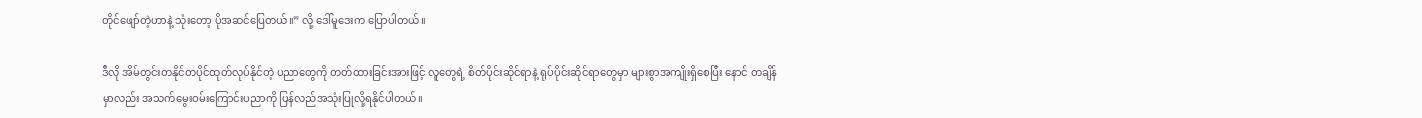တိုင်ဖျော်တဲ့ဟာနဲ့ သုံးတော့ ပိုအဆင်ပြေတယ်။” လို့ ဒေါ်မူဒေးက ပြောပါတယ်။

ဒီလို အိမ်တွင်းတနိုင်တပိုင်ထုတ်လုပ်နိုင်တဲ့ ပညာတွေကို တတ်ထားခြင်းအားဖြင့် လူတွေရဲ့ စိတ်ပိုင်းဆိုင်ရာနဲ့ ရုပ်ပိုင်းဆိုင်ရာတွေမှာ များစွာအကျိုးရှိစေပြီး နောင် တချိန်မှာလည်း အသက်မွေးဝမ်းကြောင်းပညာကို ပြန်လည်အသုံးပြုလို့ရနိုင်ပါတယ်။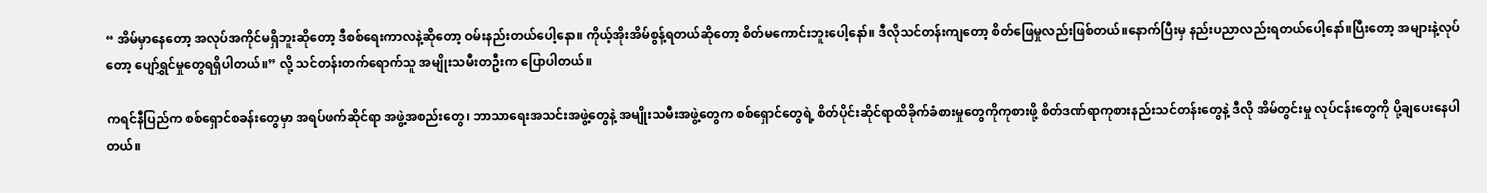“ အိမ်မှာနေတော့ အလုပ်အကိုင်မရှိဘူးဆိုတော့ ဒီစစ်ရေးကာလနဲ့ဆိုတော့ ဝမ်းနည်းတယ်ပေါ့နော။ ကိုယ့်အိုးအိမ်စွန့်ရတယ်ဆို‌တော့ စိတ်မကောင်းဘူးပေါ့နော်။ ဒီလိုသင်တန်းကျတော့ စိတ်‌ဖြေမှုလည်းဖြစ်တယ်။နောက်ပြီးမှ နည်းပညာလည်းရတယ်ပေါ့နော်။ပြီးတော့ အများနဲ့လုပ်တော့ ပျော်ရွှင်မှုတွေရရှိပါတယ်။” လို့ သင်တန်းတက်ရောက်သူ အမျိုးသမီးတဦးက ပြောပါတယ်။

ကရင်နီပြည်က စစ်ရှောင်စခန်းတွေမှာ အရပ်ဖက်ဆိုင်ရာ အဖွဲ့အစည်းတွေ၊ ဘာသာရေးအသင်းအဖွဲ့တွေနဲ့ အမျိုးသမီးအဖွဲ့တွေက စစ်ရှောင်တွေရဲ့ စိတ်ပိုင်းဆိုင်ရာထိခိုက်ခံစားမှုတွေကိုကုစားဖို့ စိတ်ဒဏ်ရာကုစားနည်းသင်တန်းတွေနဲ့ ဒီလို အိမ်တွင်းမှု လုပ်ငန်းတွေကို ပို့ချပေးနေပါတယ်။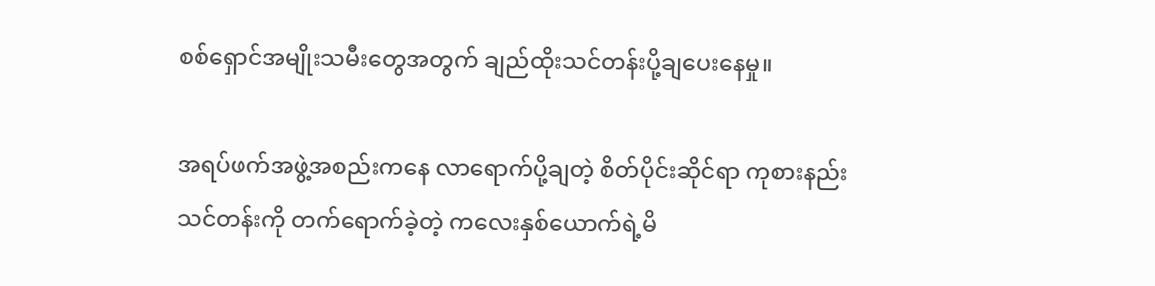စစ်ရှောင်အမျိုးသမီးတွေအတွက် ချည်ထိုးသင်တန်းပို့ချပေးနေမှု။

အရပ်ဖက်အဖွဲ့အစည်းကနေ လာရောက်ပို့ချတဲ့ စိတ်ပိုင်းဆိုင်ရာ ကုစားနည်းသင်တန်းကို တက်ရောက်ခဲ့တဲ့ ကလေးနှစ်ယောက်ရဲ့မိ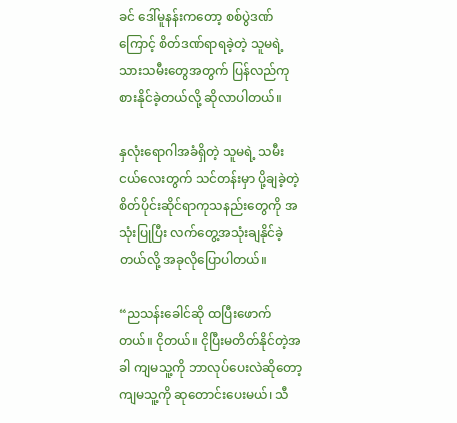ခင် ဒေါ်မူနန်းကတော့ စစ်ပွဲဒဏ်ကြောင့် စိတ်ဒဏ်ရာရခဲ့တဲ့ သူမရဲ့ သားသမီးတွေအတွက် ပြန်လည်ကုစားနိုင်ခဲ့တယ်လို့ ဆိုလာပါတယ်။

နှလုံးရောဂါအခံရှိတဲ့ သူမရဲ့ သမီးငယ်လေးတွက် သင်တန်းမှာ ပို့ချခဲ့တဲ့ စိတ်ပိုင်းဆိုင်ရာကုသနည်းတွေကို အသုံးပြုပြီး လက်တွေ့အသုံးချနိုင်ခဲ့တယ်လို့ အခုလိုပြောပါတယ်။

“ညသန်းခေါင်ဆို ထပြီးဖောက်တယ်။ ငိုတယ်။ ငိုပြီးမတိတ်နိုင်တဲ့အခါ ကျမသူ့ကို ဘာလုပ်ပေးလဲဆိုတော့ ကျမသူ့ကို ဆုတောင်းပေးမယ်၊ သီ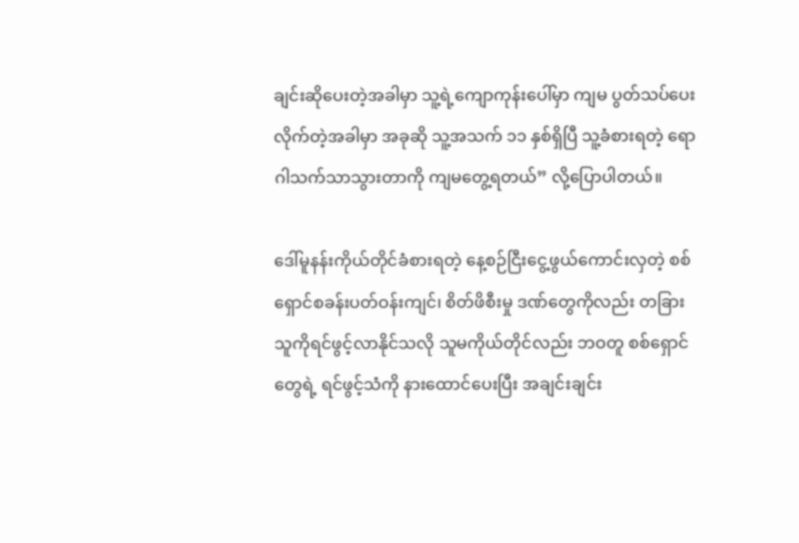ချင်းဆိုပေးတဲ့အခါမှာ သူ့ရဲ့ကျောကုန်းပေါ်မှာ ကျမ ပွတ်သပ်ပေးလိုက်တဲ့အခါမှာ အခုဆို သူ့အသက် ၁၁ နှစ်ရှိပြီ သူ့ခံစားရတဲ့ ရောဂါသက်သာသွားတာကို ကျမတွေ့ရတယ်” လို့ပြောပါတယ်။

ဒေါ်မူနန်းကိုယ်တိုင်ခံစားရတဲ့ နေ့စဉ်ငြီးငွေ့ဖွယ်ကောင်းလှတဲ့ စစ်ရှောင်စခန်းပတ်ဝန်းကျင်၊ စိတ်ဖိစီးမှု ဒဏ်တွေကိုလည်း တခြားသူကိုရင်ဖွင့်လာနိုင်သလို သူမကိုယ်တိုင်လည်း ဘဝတူ စစ်ရှောင်တွေရဲ့ ရင်ဖွင့်သံကို နားထောင်ပေးပြီး အချင်းချင်း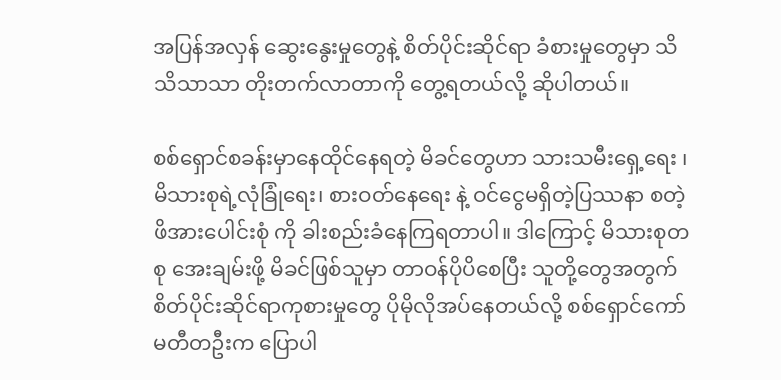အပြန်အလှန် ဆွေးနွေးမှုတွေနဲ့ စိတ်ပိုင်းဆိုင်ရာ ခံစားမှုတွေမှာ သိသိသာသာ တိုးတက်လာတာကို တွေ့ရတယ်လို့ ဆိုပါတယ်။

စစ်ရှောင်စခန်းမှာနေထိုင်နေရတဲ့ မိခင်တွေဟာ သားသမီးရှေ့ရေး ၊ မိသားစုရဲ့လုံခြုံရေး၊ စားဝတ်နေရေး နဲ့ ဝင်ငွေမရှိတဲ့ပြဿနာ စတဲ့ ဖိအားပေါင်းစုံ ကို ခါးစည်းခံနေကြရတာပါ။ ဒါကြောင့် မိသားစုတစု အေးချမ်းဖို့ မိခင်ဖြစ်သူမှာ တာဝန်ပိုပိစေပြီး သူတို့တွေအတွက် စိတ်ပိုင်းဆိုင်ရာကုစားမှုတွေ ပိုမိုလိုအပ်နေတယ်လို့ စစ်ရှောင်ကော်မတီတဦးက ပြောပါ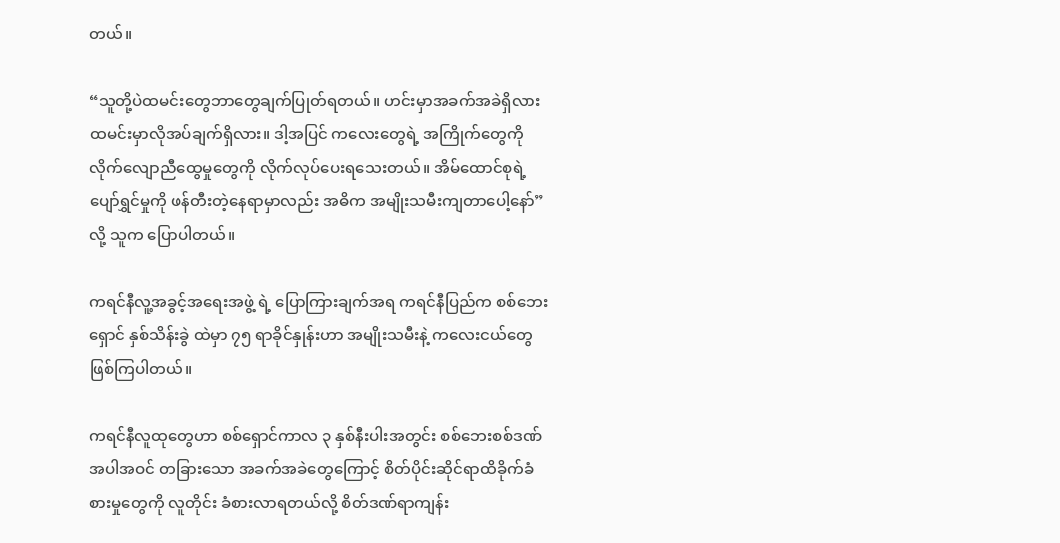တယ်။

“သူတို့ပဲထမင်းတွေဘာတွေချက်ပြုတ်ရတယ်။ ဟင်းမှာအခက်အခဲရှိလား ထမင်းမှာလိုအပ်ချက်ရှိလား။ ဒါ့အပြင် ကလေးတွေရဲ့ အကြိုက်တွေကို လိုက်လျောညီထွေမှုတွေကို လိုက်လုပ်ပေးရသေးတယ်။ အိမ်ထောင်စုရဲ့ ပျော်ရွှင်မှုကို ဖန်တီးတဲ့နေရာမှာလည်း အဓိက အမျိုးသမီးကျတာပေါ့နော်” လို့ သူက ပြောပါတယ်။

ကရင်နီလူ့အခွင့်အရေးအဖွဲ့ ရဲ့ ပြောကြားချက်အရ ကရင်နီပြည်က စစ်ဘေးရှောင် နှစ်သိန်းခွဲ ထဲမှာ ၇၅ ရာခိုင်နှုန်းဟာ အမျိုးသမီးနဲ့ ကလေးငယ်တွေဖြစ်ကြပါတယ်။

ကရင်နီလူထုတွေဟာ စစ်ရှောင်ကာလ ၃ နှစ်နီးပါးအတွင်း စစ်ဘေးစစ်ဒဏ်အပါအဝင် တခြားသော အခက်အခဲတွေကြောင့် စိတ်ပိုင်းဆိုင်ရာထိခိုက်ခံစားမှုတွေကို လူတိုင်း ခံစားလာရတယ်လို့ စိတ်ဒဏ်ရာကျန်း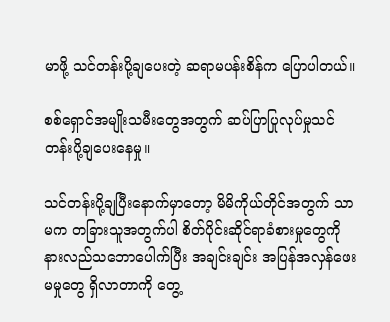မာဖို့ သင်တန်းပို့ချပေးတဲ့ ဆရာမပန်းစိန်က ပြောပါတယ်။

စစ်ရှောင်အမျိုးသမီးတွေအတွက် ဆပ်ပြာပြုလုပ်မှုသင်တန်းပို့ချပေးနေမှု။

သင်တန်းပို့ချပြီးနောက်မှာတော့ မိမိကိုယ်တိုင်အတွက် သာမက တခြားသူအတွက်ပါ စိတ်ပိုင်းဆိုင်ရာခံစားမှုတွေကို နားလည်သဘောပေါက်ပြီး အချင်းချင်း အပြန်အလှန်ဖေးမမှုတွေ ရှိလာတာကို တွေ့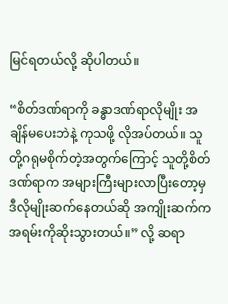မြင်ရတယ်လို့ ဆိုပါတယ်။

“စိတ်ဒဏ်ရာကို ခန္ဓာဒဏ်ရာလိုမျိုး အချိန်မပေးဘဲနဲ့ ကုသဖို့ လိုအပ်တယ်။ သူတို့ဂရုမစိုက်တဲ့အတွက်ကြောင့် သူတို့စိတ်ဒဏ်ရာက အများကြီးများလာပြီးတော့မှ ဒီလိုမျိုးဆက်နေတယ်ဆို အကျိုးဆက်က အရမ်းကိုဆိုးသွားတယ်။” လို့ ဆရာ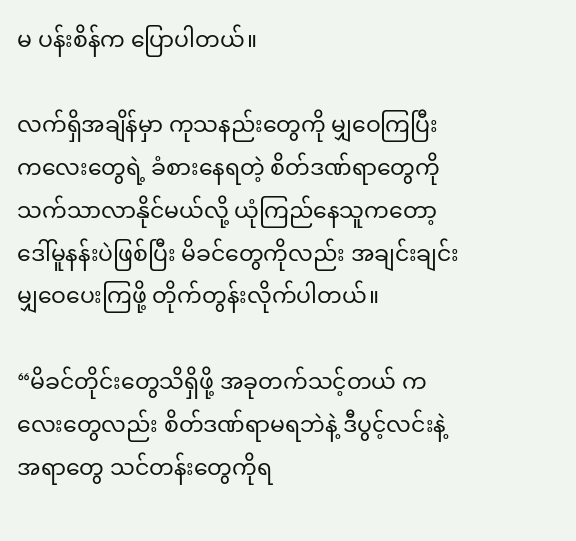မ ပန်းစိန်က ပြောပါတယ်။

လက်ရှိအချိန်မှာ ကုသနည်းတွေကို မျှဝေကြပြီး ကလေးတွေရဲ့ ခံစားနေရတဲ့ စိတ်ဒဏ်ရာတွေကို သက်သာလာနိုင်မယ်လို့ ယုံကြည်နေသူကတော့ ဒေါ်မူနန်းပဲဖြစ်ပြီး မိခင်တွေကိုလည်း အချင်းချင်းမျှဝေပေးကြဖို့ တိုက်တွန်းလိုက်ပါတယ်။

“မိခင်တိုင်းတွေသိရှိဖို့ အခုတက်သင့်တယ် ကလေးတွေလည်း စိတ်ဒဏ်ရာမရဘဲနဲ့ ဒီပွင့်လင်းနဲ့အရာတွေ သင်တန်းတွေကိုရ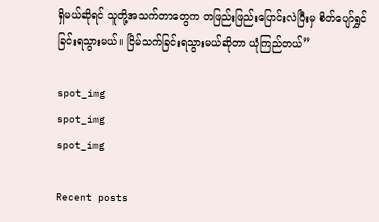ရှိမယ်ဆိုရင် သူတို့အသက်တာတွေက တဖြည်းဖြည်းပြောင်းလဲပြီးမှ စိတ်ပျော်ရွှင်ခြင်းရသွားမယ်။ ငြိမ်သက်ခြင်းရသွားမယ်ဆိုတာ ယုံကြည်တယ်”

spot_img
spot_img
spot_img

Recent posts